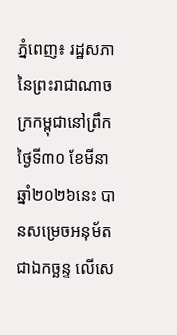ភ្នំពេញ៖ រដ្ឋសភានៃព្រះរាជាណាចក្រកម្ពុជានៅព្រឹកថ្ងៃទី៣០ ខែមីនា ឆ្នាំ២០២៦នេះ បានសម្រេចអនុម័តជាឯកច្ឆន្ទ លើសេ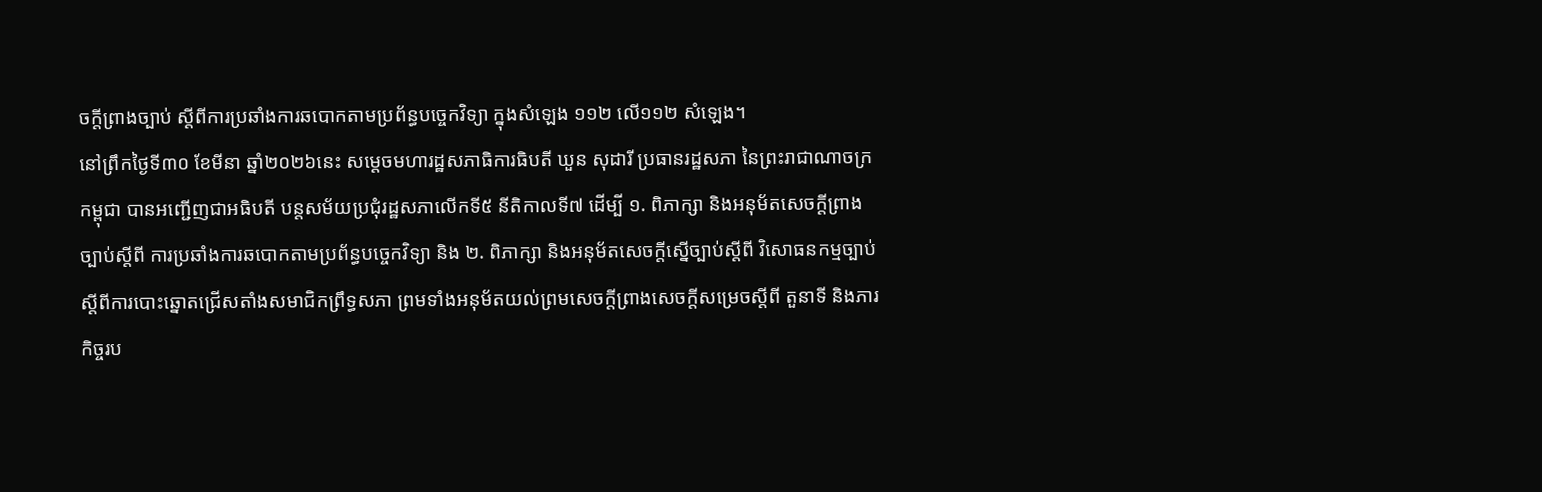ចក្តីព្រាងច្បាប់ ស្តីពីការប្រឆាំងការឆបោកតាមប្រព័ន្ធបច្ចេកវិទ្យា ក្នុងសំឡេង ១១២ លើ១១២ សំឡេង។
នៅព្រឹកថ្ងៃទី៣០ ខែមីនា ឆ្នាំ២០២៦នេះ សម្តេចមហារដ្ឋសភាធិការធិបតី ឃួន សុដារី ប្រធានរដ្ឋសភា នៃព្រះរាជាណាចក្រកម្ពុជា បានអញ្ជើញជាអធិបតី បន្តសម័យប្រជុំរដ្ឋសភាលើកទី៥ នីតិកាលទី៧ ដើម្បី ១. ពិភាក្សា និងអនុម័តសេចក្តីព្រាងច្បាប់ស្តីពី ការប្រឆាំងការឆបោកតាមប្រព័ន្ធបច្ចេកវិទ្យា និង ២. ពិភាក្សា និងអនុម័តសេចក្តីស្នើច្បាប់ស្តីពី វិសោធនកម្មច្បាប់ស្តីពីការបោះឆ្នោតជ្រើសតាំងសមាជិកព្រឹទ្ធសភា ព្រមទាំងអនុម័តយល់ព្រមសេចក្តីព្រាងសេចក្តីសម្រេចស្តីពី តួនាទី និងភារកិច្ចរប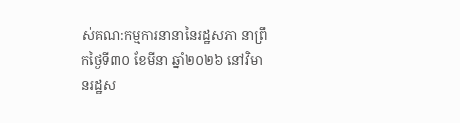ស់គណ:កម្មការនានានៃរដ្ឋសភា នាព្រឹកថ្ងៃទី៣០ ខែមីនា ឆ្នាំ២០២៦ នៅវិមានរដ្ឋស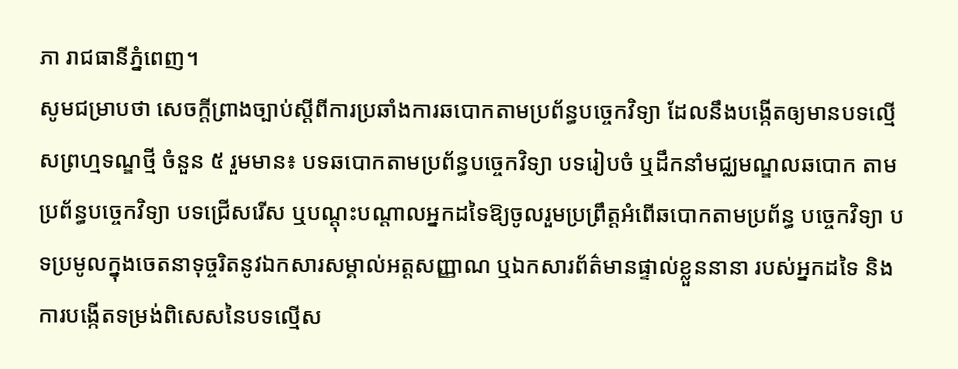ភា រាជធានីភ្នំពេញ។
សូមជម្រាបថា សេចក្តីព្រាងច្បាប់ស្តីពីការប្រឆាំងការឆបោកតាមប្រព័ន្ធបច្ចេកវិទ្យា ដែលនឹងបង្កើតឲ្យមានបទល្មើសព្រហ្មទណ្ឌថ្មី ចំនួន ៥ រួមមាន៖ បទឆបោកតាមប្រព័ន្ធបច្ចេកវិទ្យា បទរៀបចំ ឬដឹកនាំមជ្ឈមណ្ឌលឆបោក តាមប្រព័ន្ធបច្ចេកវិទ្យា បទជ្រើសរើស ឬបណ្តុះបណ្តាលអ្នកដទៃឱ្យចូលរួមប្រព្រឹត្តអំពើឆបោកតាមប្រព័ន្ធ បច្ចេកវិទ្យា បទប្រមូលក្នុងចេតនាទុច្ចរិតនូវឯកសារសម្គាល់អត្តសញ្ញាណ ឬឯកសារព័ត៌មានផ្ទាល់ខ្លួននានា របស់អ្នកដទៃ និងការបង្កើតទម្រង់ពិសេសនៃបទល្មើស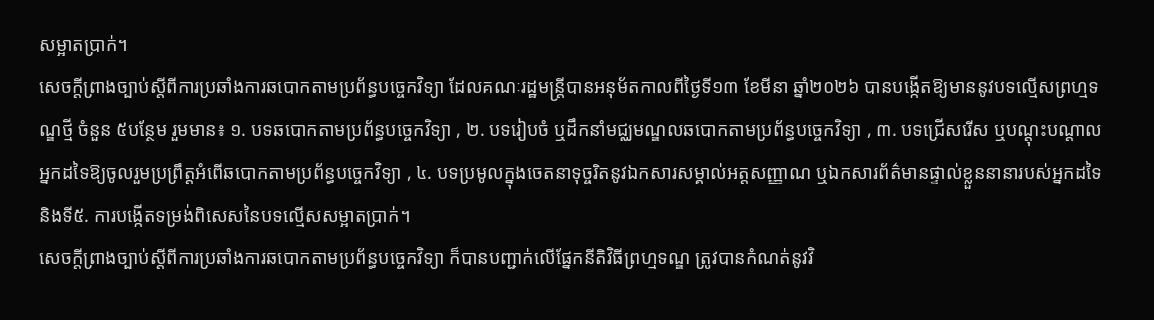សម្អាតប្រាក់។
សេចក្តីព្រាងច្បាប់ស្តីពីការប្រឆាំងការឆបោកតាមប្រព័ន្ធបច្ចេកវិទ្យា ដែលគណៈរដ្ឋមន្ត្រីបានអនុម័តកាលពីថ្ងៃទី១៣ ខែមីនា ឆ្នាំ២០២៦ បានបង្កើតឱ្យមាននូវបទល្មើសព្រហ្មទណ្ឌថ្មី ចំនួន ៥បន្ថែម រួមមាន៖ ១. បទឆបោកតាមប្រព័ន្ធបច្ចេកវិទ្យា , ២. បទរៀបចំ ឬដឹកនាំមជ្ឈមណ្ឌលឆបោកតាមប្រព័ន្ធបច្ចេកវិទ្យា , ៣. បទជ្រើសរើស ឬបណ្តុះបណ្តាលអ្នកដទៃឱ្យចូលរួមប្រព្រឹត្តអំពើឆបោកតាមប្រព័ន្ធបច្ចេកវិទ្យា , ៤. បទប្រមូលក្នុងចេតនាទុច្ចរិតនូវឯកសារសម្គាល់អត្តសញ្ញាណ ឬឯកសារព័ត៌មានផ្ទាល់ខ្លួននានារបស់អ្នកដទៃ និងទី៥. ការបង្កើតទម្រង់ពិសេសនៃបទល្មើសសម្អាតប្រាក់។
សេចក្តីព្រាងច្បាប់ស្តីពីការប្រឆាំងការឆបោកតាមប្រព័ន្ធបច្ចេកវិទ្យា ក៏បានបញ្ជាក់លើផ្នែកនីតិវិធីព្រហ្មទណ្ឌ ត្រូវបានកំណត់នូវវិ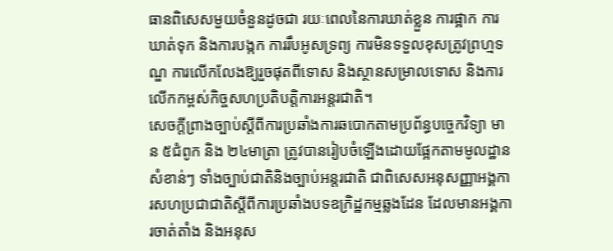ធានពិសេសមួយចំនួនដូចជា រយៈពេលនៃការឃាត់ខ្លួន ការផ្អាក ការឃាត់ទុក និងការបង្កក ការរឹបអូសទ្រព្យ ការមិនទទួលខុសត្រូវព្រហ្មទណ្ឌ ការលើកលែងឱ្យរួចផុតពីទោស និងស្ថានសម្រាលទោស និងការលើកកម្ពស់កិច្ចសហប្រតិបត្តិការអន្តរជាតិ។
សេចក្តីព្រាងច្បាប់ស្តីពីការប្រឆាំងការឆបោកតាមប្រព័ន្ធបច្ចេកវិទ្យា មាន ៥ជំពូក និង ២៤មាត្រា ត្រូវបានរៀបចំឡើងដោយផ្អែកតាមមូលដ្ឋានសំខាន់ៗ ទាំងច្បាប់ជាតិនិងច្បាប់អន្តរជាតិ ជាពិសេសអនុសញ្ញាអង្គការសហប្រជាជាតិស្តីពីការប្រឆាំងបទឧក្រិដ្ឋកម្មឆ្លងដែន ដែលមានអង្គការចាត់តាំង និងអនុស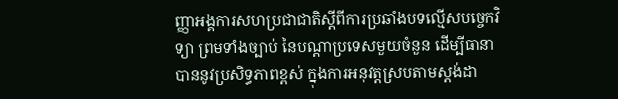ញ្ញាអង្គការសហប្រជាជាតិស្តីពីការប្រឆាំងបទល្មើសបច្ចេកវិទ្យា ព្រមទាំងច្បាប់ នៃបណ្តាប្រទេសមួយចំនួន ដើម្បីធានាបាននូវប្រសិទ្ធភាពខ្ពស់ ក្នុងការអនុវត្តស្របតាមស្តង់ដា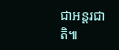ជាអន្តរជាតិ៕